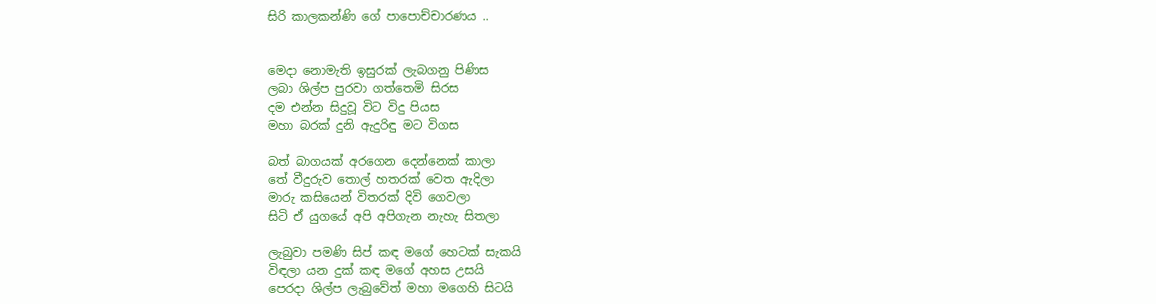සිරි කාලකන්ණි ගේ පාපොච්චාරණය ..


මෙදා නොමැති ඉසුරක් ලැබගනු පිණිස
ලබා ශිල්ප පුරවා ගත්තෙමි සිරස
දම එන්න සිදුවූ විට විදු පියස
මහා බරක් දුනි ඇදුරිඳු මට විගස

බත් බාගයක් අරගෙන දෙන්නෙක් කාලා
තේ වීදුරුව තොල් හතරක් වෙත ඇදිලා
මාරු කසියෙන් විතරක් දිවි ගෙවලා
සිටි ඒ යුගයේ අපි අපිගැන නැහැ සිතලා

ලැබුවා පමණි සිප් කඳ මගේ හෙටක් සැකයි
විඳලා යන දුක් කඳ මගේ අහස උසයි
පෙරදා ශිල්ප ලැබුවේත් මහා මගෙහි සිටයි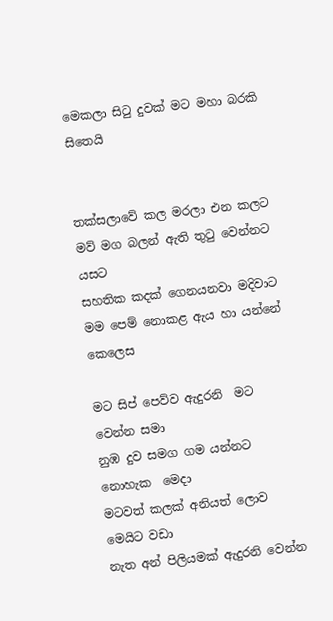මෙකලා සිටු දුවක් මට මහා බරකි සිතෙයි


තක්සලාවේ කල මරලා එන කලට
මව් මග බලන් ඇති තුටු වෙන්නට යසට
සහතික කදක් ගෙනයනවා මදිවාට
මම පෙම් නොකළ ඇය හා යන්නේ කෙලෙස

මට සිප් පෙව්ව ඇදුරනි  මට වෙන්න සමා
නුඹ දුව සමග ගම යන්නට නොහැක  මෙදා
මටවත් කලක් අනියත් ලොව මෙයිට වඩා
නැත අන් පිලියමක් ඇදුරනි වෙන්න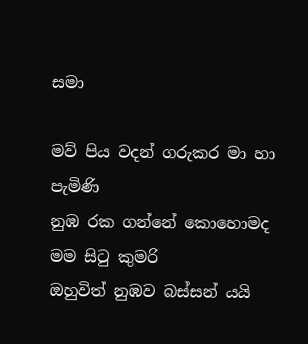සමා

මව් පිය වදන් ගරුකර මා හා පැමිණි
නුඹ රක ගන්නේ කොහොමද මම සිටු කුමරි
ඔහුවිත් නුඹව බස්සන් යයි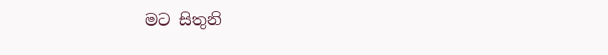මට සිතුනි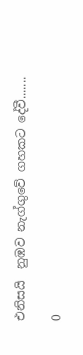එනිසයි  නුඹව නැග්ගුවේ ගහකට දේවී.......

0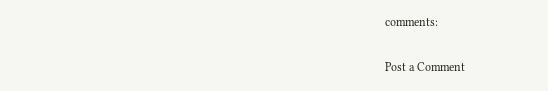comments:

Post a Comment